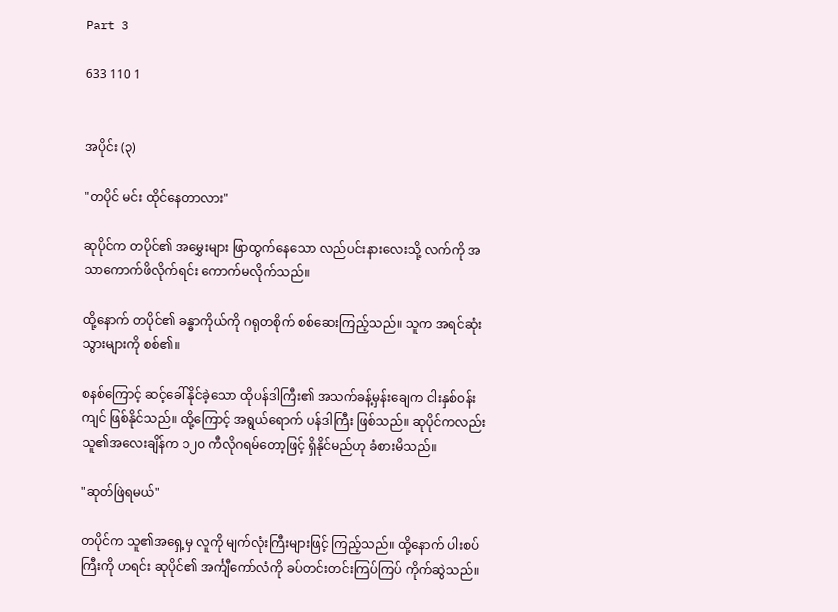Part 3

633 110 1


အပိုင်း (၃)

"တပိုင် မင်း ထိုင်နေတာလား"

ဆုပိုင်က တပိုင်၏ အမွှေးများ ဖြာထွက်နေသော လည်ပင်းနားလေးသို့ လက်ကို အသာကောက်ဖိလိုက်ရင်း ကောက်မလိုက်သည်။

ထို့နောက် တပိုင်၏ ခန္ဓာကိုယ်ကို ဂရုတစိုက် စစ်ဆေးကြည့်သည်။ သူက အရင်ဆုံး သွားများကို စစ်၏။

စနစ်ကြောင့် ဆင့်ခေါ်နိုင်ခဲ့သော ထိုပန်ဒါကြီး၏ အသက်ခန့်မှန်းချေက ငါးနှစ်ဝန်းကျင် ဖြစ်နိုင်သည်။ ထို့ကြောင့် အရွယ်ရောက် ပန်ဒါကြီး ဖြစ်သည်။ ဆုပိုင်ကလည်း သူ၏အလေးချိန်က ၁၂၀ ကီလိုဂရမ်တော့ဖြင့် ရှိနိုင်မည်ဟု ခံစားမိသည်။

"ဆုတ်ဖြဲရမယ်"

တပိုင်က သူ၏အရှေ့မှ လူကို မျက်လုံးကြီးများဖြင့် ကြည့်သည်။ ထို့နောက် ပါးစပ်ကြီးကို ဟရင်း ဆုပိုင်၏ အင်္ကျီကော်လံကို ခပ်တင်းတင်းကြပ်ကြပ် ကိုက်ဆွဲသည်။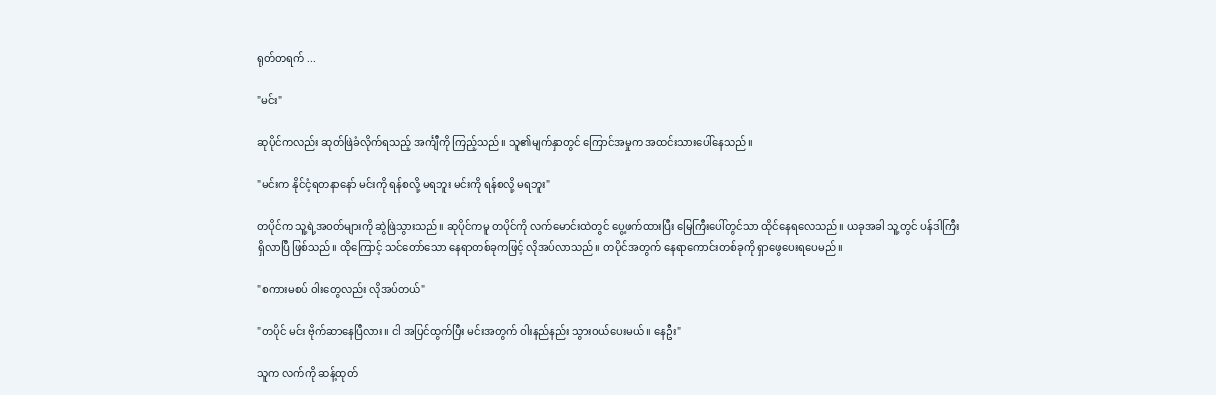ရုတ်တရက် ...

"မင်း"

ဆုပိုင်ကလည်း ဆုတ်ဖြဲခံလိုက်ရသည့် အင်္ကျီကို ကြည့်သည်။ သူ၏မျက်နှာတွင် ကြောင်အမှုက အထင်းသားပေါ်နေသည်။

"မင်းက နိုင်ငံ့ရတနာနော် မင်းကို ရန်စလို့ မရဘူး မင်းကို ရန်စလို့ မရဘူး"

တပိုင်က သူ့ရဲ့အဝတ်များကို ဆွဲဖြဲသွားသည်။ ဆုပိုင်ကမူ တပိုင်ကို လက်မောင်းထဲတွင် ပွေ့ဖက်ထားပြီး မြေကြီးပေါ်တွင်သာ ထိုင်နေရလေသည်။ ယခုအခါ သူ့တွင် ပန်ဒါကြီး ရှိလာပြီ ဖြစ်သည်။ ထိုကြောင့် သင်တော်သော နေရာတစ်ခုကဖြင့် လိုအပ်လာသည်။ တပိုင်အတွက် နေရာကောင်းတစ်ခုကို ရှာဖွေပေးရပေမည်။

"စကားမစပ် ဝါးတွေလည်း လိုအပ်တယ်"

"တပိုင် မင်း ဗိုက်ဆာနေပြီလား။ ငါ အပြင်ထွက်ပြီး မင်းအတွက် ဝါးနည်နည်း သွားဝယ်ပေးမယ်။ နေဦး"

သူက လက်ကို ဆန့်ထုတ်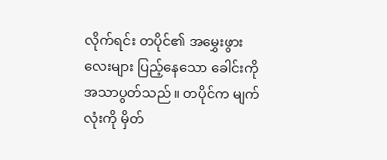လိုက်ရင်း တပိုင်၏ အမွှေးဖွားလေးများ ပြည့်နေသော ခေါင်းကို အသာပွတ်သည်။ တပိုင်က မျက်လုံးကို မှိတ်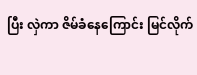ပြီး လှဲကာ ဇိမ်ခံနေကြောင်း မြင်လိုက်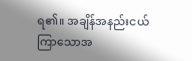ရ၏။ အချိန်အနည်းငယ် ကြာသောအ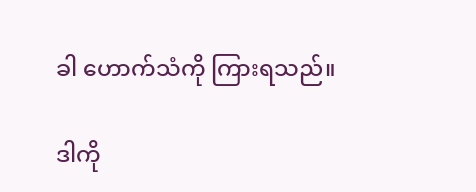ခါ ဟောက်သံကို ကြားရသည်။

ဒါကို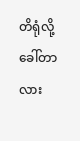တိရုံလို့ ခေါ်တာလား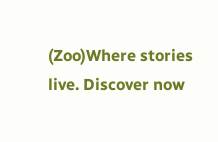(Zoo)Where stories live. Discover now